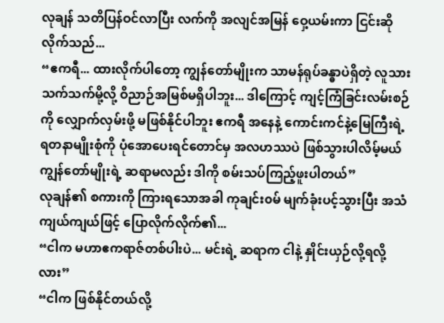လုချန် သတိပြန်ဝင်လာပြီး လက်ကို အလျင်အမြန် ဝှေ့ယမ်းကာ ငြင်းဆိုလိုက်သည်...
“ဧကရီ... ထားလိုက်ပါတော့ ကျွန်တော်မျိုးက သာမန်ရုပ်ခန္ဓာပဲရှိတဲ့ လူသားသက်သက်မို့လို့ ဝိညာဉ်အမြစ်မရှိပါဘူး... ဒါကြောင့် ကျင့်ကြံခြင်းလမ်းစဉ်ကို လျှောက်လှမ်းဖို့ မဖြစ်နိုင်ပါဘူး ဧကရီ အနေနဲ့ ကောင်းကင်နဲ့မြေကြီးရဲ့ ရတနာမျိုးစုံကို ပုံအောပေးရင်တောင်မှ အလဟဿပဲ ဖြစ်သွားပါလိမ့်မယ် ကျွန်တော်မျိုးရဲ့ ဆရာမလည်း ဒါကို စမ်းသပ်ကြည့်ဖူးပါတယ်”
လုချန်၏ စကားကို ကြားရသောအခါ ကုချင်း၀မ် မျက်ခုံးပင့်သွားပြီး အသံကျယ်ကျယ်ဖြင့် ပြောလိုက်လိုက်၏...
“ငါက မဟာဧကရာဇ်တစ်ပါးပဲ... မင်းရဲ့ ဆရာက ငါနဲ့ နှိုင်းယှဉ်လို့ရလို့လား”
“ငါက ဖြစ်နိုင်တယ်လို့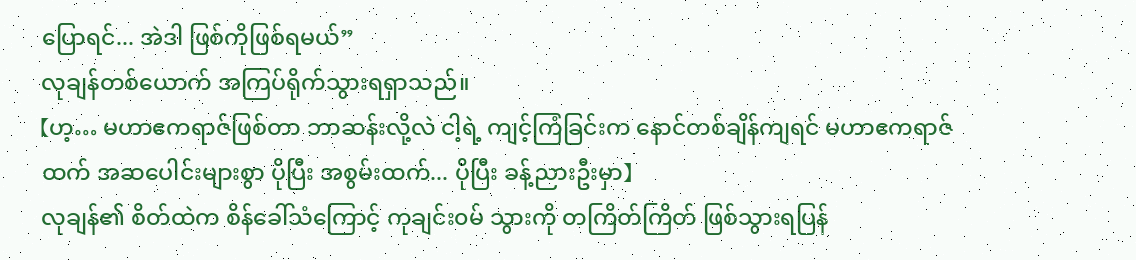ပြောရင်... အဲဒါ ဖြစ်ကိုဖြစ်ရမယ်”
လုချန်တစ်ယောက် အကြပ်ရိုက်သွားရရှာသည်။
【ဟ့… မဟာဧကရာဇ်ဖြစ်တာ ဘာဆန်းလို့လဲ ငါ့ရဲ့ ကျင့်ကြံခြင်းက နောင်တစ်ချိန်ကျရင် မဟာဧကရာဇ်ထက် အဆပေါင်းများစွာ ပိုပြီး အစွမ်းထက်... ပိုပြီး ခန့်ညားဦးမှာ】
လုချန်၏ စိတ်ထဲက စိန်ခေါ်သံကြောင့် ကုချင်း၀မ် သွားကို တကြိတ်ကြိတ် ဖြစ်သွားရပြန်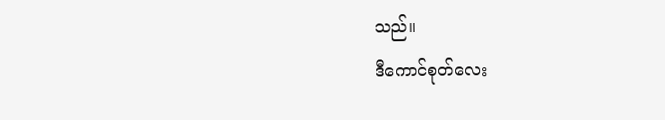သည်။
ဒီကောင်စုတ်လေး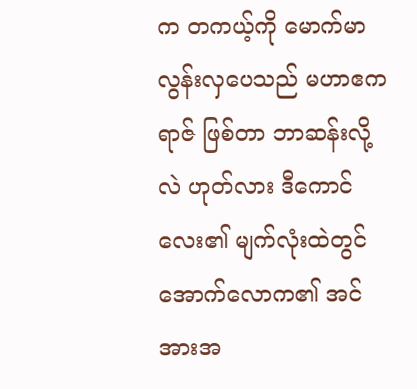က တကယ့်ကို မောက်မာလွန်းလှပေသည် မဟာဧကရာဇ် ဖြစ်တာ ဘာဆန်းလို့လဲ ဟုတ်လား ဒီကောင်လေး၏ မျက်လုံးထဲတွင် အောက်လောက၏ အင်အားအ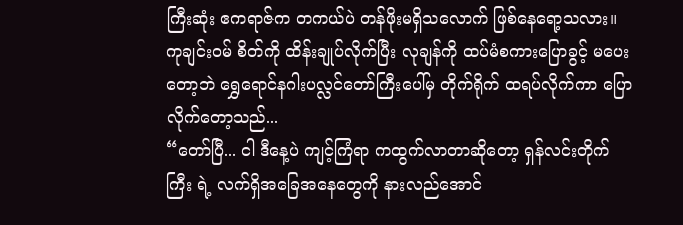ကြီးဆုံး ဧကရာဇ်က တကယ်ပဲ တန်ဖိုးမရှိသလောက် ဖြစ်နေရော့သလား။
ကုချင်း၀မ် စိတ်ကို ထိန်းချုပ်လိုက်ပြီး လုချန်ကို ထပ်မံစကားပြောခွင့် မပေးတော့ဘဲ ရွှေရောင်နဂါးပလ္လင်တော်ကြီးပေါ်မှ တိုက်ရိုက် ထရပ်လိုက်ကာ ပြောလိုက်တော့သည်...
“တော်ပြီ... ငါ ဒီနေ့ပဲ ကျင့်ကြံရာ ကထွက်လာတာဆိုတော့ ရှန်လင်းတိုက်ကြီး ရဲ့ လက်ရှိအခြေအနေတွေကို နားလည်အောင်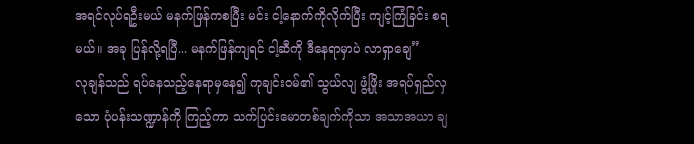အရင်လုပ်ရဦးမယ် မနက်ဖြန်ကစပြီး မင်း ငါ့နောက်ကိုလိုက်ပြီး ကျင့်ကြံခြင်း စရမယ်။ အခု ပြန်လို့ရပြီ... မနက်ဖြန်ကျရင် ငါ့ဆီကို ဒီနေရာမှာပဲ လာရှာချေ”
လုချန်သည် ရပ်နေသည့်နေရာမှနေ၍ ကုချင်း၀မ်၏ သွယ်လျ ဖွံ့ဖြိုး အရပ်ရှည်လှသော ပုံပန်းသဏ္ဍာန်ကို ကြည့်ကာ သက်ပြင်းမောတစ်ချက်ကိုသာ အသာအယာ ချ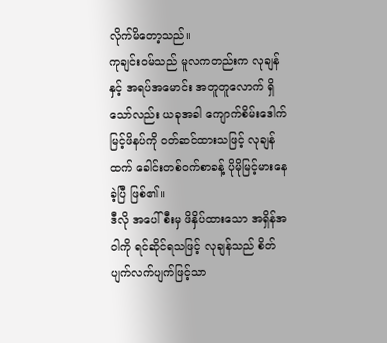လိုက်မိတော့သည်။
ကုချင်း၀မ်သည် မူလကတည်းက လုချန်နှင့် အရပ်အမောင်း အတူတူလောက် ရှိသော်လည်း ယခုအခါ ကျောက်စိမ်းဒေါက်မြင့်ဖိနပ်ကို ဝတ်ဆင်ထားသဖြင့် လုချန်ထက် ခေါင်းတစ်ဝက်စာခန့် ပိုမိုမြင့်မားနေခဲ့ပြီ ဖြစ်၏။
ဒီလို အပေါ်စီးမှ ဖိနှိပ်ထားသော အရှိန်အဝါကို ရင်ဆိုင်ရသဖြင့် လုချန်သည် စိတ်ပျက်လက်ပျက်ဖြင့်သာ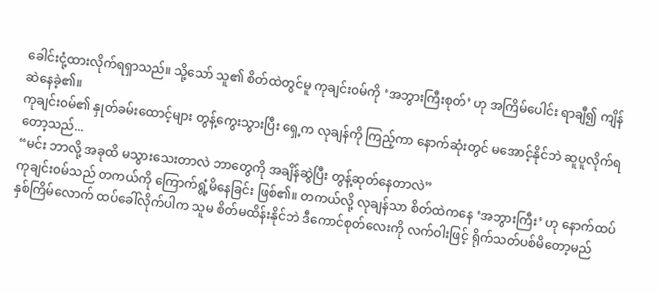ခေါင်းငုံ့ထားလိုက်ရရှာသည်။ သို့သော် သူ၏ စိတ်ထဲတွင်မူ ကုချင်း၀မ်ကို ‘အဘွားကြီးစုတ်’ ဟု အကြိမ်ပေါင်း ရာချီ၍ ကျိန်ဆဲနေခဲ့၏။
ကုချင်း၀မ်၏ နှုတ်ခမ်းထောင့်များ တွန့်ကွေးသွားပြီး ရှေ့က လုချန်ကို ကြည့်ကာ နောက်ဆုံးတွင် မအောင့်နိုင်ဘဲ ဆူပူလိုက်ရတော့သည်...
“မင်း ဘာလို့ အခုထိ မသွားသေးတာလဲ ဘာတွေကို အချိန်ဆွဲပြီး တွန့်ဆုတ်နေတာလဲ”
ကုချင်း၀မ်သည် တကယ်ကို ကြောက်ရွံ့မိနေခြင်း ဖြစ်၏။ တကယ်လို့ လုချန်သာ စိတ်ထဲကနေ ‘အဘွားကြီး’ ဟု နောက်ထပ် နှစ်ကြိမ်လောက် ထပ်ခေါ်လိုက်ပါက သူမ စိတ်မထိန်းနိုင်ဘဲ ဒီကောင်စုတ်လေးကို လက်ဝါးဖြင့် ရိုက်သတ်ပစ်မိတော့မည်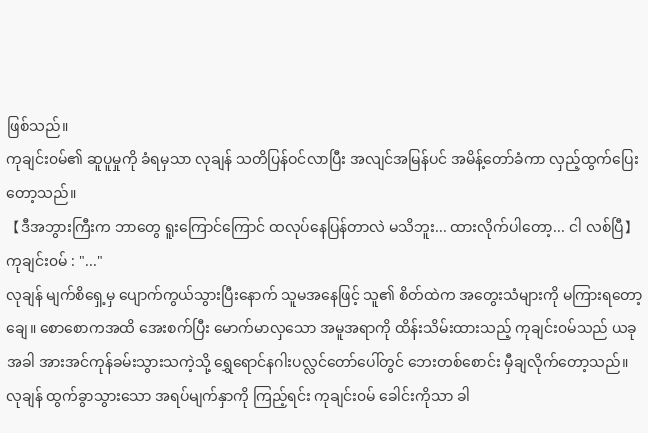ဖြစ်သည်။
ကုချင်း၀မ်၏ ဆူပူမှုကို ခံရမှသာ လုချန် သတိပြန်ဝင်လာပြီး အလျင်အမြန်ပင် အမိန့်တော်ခံကာ လှည့်ထွက်ပြေးတော့သည်။
【ဒီအဘွားကြီးက ဘာတွေ ရူးကြောင်ကြောင် ထလုပ်နေပြန်တာလဲ မသိဘူး... ထားလိုက်ပါတော့... ငါ လစ်ပြီ】
ကုချင်း၀မ် : "..."
လုချန် မျက်စိရှေ့မှ ပျောက်ကွယ်သွားပြီးနောက် သူမအနေဖြင့် သူ၏ စိတ်ထဲက အတွေးသံများကို မကြားရတော့ချေ။ စောစောကအထိ အေးစက်ပြီး မောက်မာလှသော အမူအရာကို ထိန်းသိမ်းထားသည့် ကုချင်း၀မ်သည် ယခုအခါ အားအင်ကုန်ခမ်းသွားသကဲ့သို့ ရွှေရောင်နဂါးပလ္လင်တော်ပေါ်တွင် ဘေးတစ်စောင်း မှီချလိုက်တော့သည်။
လုချန် ထွက်ခွာသွားသော အရပ်မျက်နှာကို ကြည့်ရင်း ကုချင်း၀မ် ခေါင်းကိုသာ ခါ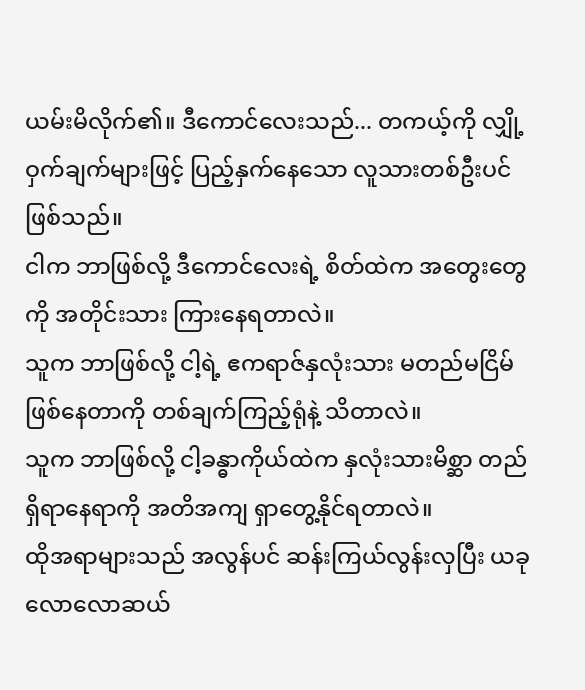ယမ်းမိလိုက်၏။ ဒီကောင်လေးသည်... တကယ့်ကို လျှို့ဝှက်ချက်များဖြင့် ပြည့်နှက်နေသော လူသားတစ်ဦးပင် ဖြစ်သည်။
ငါက ဘာဖြစ်လို့ ဒီကောင်လေးရဲ့ စိတ်ထဲက အတွေးတွေကို အတိုင်းသား ကြားနေရတာလဲ။
သူက ဘာဖြစ်လို့ ငါ့ရဲ့ ဧကရာဇ်နှလုံးသား မတည်မငြိမ်ဖြစ်နေတာကို တစ်ချက်ကြည့်ရုံနဲ့ သိတာလဲ။
သူက ဘာဖြစ်လို့ ငါ့ခန္ဓာကိုယ်ထဲက နှလုံးသားမိစ္ဆာ တည်ရှိရာနေရာကို အတိအကျ ရှာတွေ့နိုင်ရတာလဲ။
ထိုအရာများသည် အလွန်ပင် ဆန်းကြယ်လွန်းလှပြီး ယခုလောလောဆယ်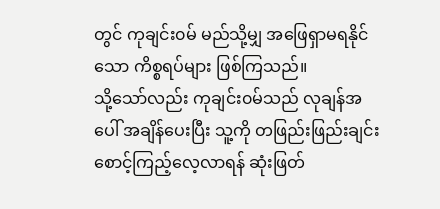တွင် ကုချင်း၀မ် မည်သို့မျှ အဖြေရှာမရနိုင်သော ကိစ္စရပ်များ ဖြစ်ကြသည်။
သို့သော်လည်း ကုချင်း၀မ်သည် လုချန်အပေါ် အချိန်ပေးပြီး သူ့ကို တဖြည်းဖြည်းချင်း စောင့်ကြည့်လေ့လာရန် ဆုံးဖြတ်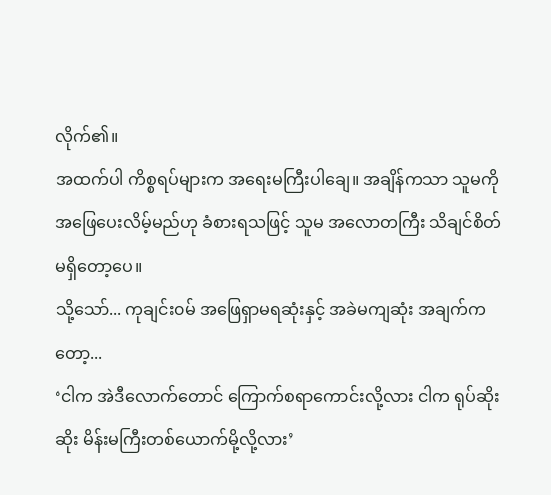လိုက်၏။
အထက်ပါ ကိစ္စရပ်များက အရေးမကြီးပါချေ။ အချိန်ကသာ သူမကို အဖြေပေးလိမ့်မည်ဟု ခံစားရသဖြင့် သူမ အလောတကြီး သိချင်စိတ် မရှိတော့ပေ။
သို့သော်... ကုချင်း၀မ် အဖြေရှာမရဆုံးနှင့် အခဲမကျဆုံး အချက်ကတော့...
‘ငါက အဲဒီလောက်တောင် ကြောက်စရာကောင်းလို့လား ငါက ရုပ်ဆိုးဆိုး မိန်းမကြီးတစ်ယောက်မို့လို့လား’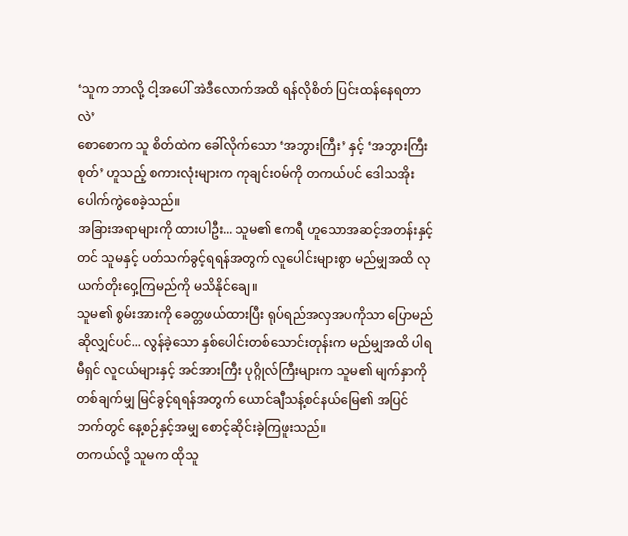‘သူက ဘာလို့ ငါ့အပေါ် အဲဒီလောက်အထိ ရန်လိုစိတ် ပြင်းထန်နေရတာလဲ’
စောစောက သူ စိတ်ထဲက ခေါ်လိုက်သော ‘အဘွားကြီး’ နှင့် ‘အဘွားကြီးစုတ်’ ဟူသည့် စကားလုံးများက ကုချင်း၀မ်ကို တကယ်ပင် ဒေါသအိုး ပေါက်ကွဲစေခဲ့သည်။
အခြားအရာများကို ထားပါဦး... သူမ၏ ဧကရီ ဟူသောအဆင့်အတန်းနှင့်တင် သူမနှင့် ပတ်သက်ခွင့်ရရန်အတွက် လူပေါင်းများစွာ မည်မျှအထိ လုယက်တိုးဝှေ့ကြမည်ကို မသိနိုင်ချေ။
သူမ၏ စွမ်းအားကို ခေတ္တဖယ်ထားပြီး ရုပ်ရည်အလှအပကိုသာ ပြောမည်ဆိုလျှင်ပင်... လွန်ခဲ့သော နှစ်ပေါင်းတစ်သောင်းတုန်းက မည်မျှအထိ ပါရမီရှင် လူငယ်များနှင့် အင်အားကြီး ပုဂ္ဂိုလ်ကြီးများက သူမ၏ မျက်နှာကို တစ်ချက်မျှ မြင်ခွင့်ရရန်အတွက် ယောင်ချီသန့်စင်နယ်မြေ၏ အပြင်ဘက်တွင် နေ့စဉ်နှင့်အမျှ စောင့်ဆိုင်းခဲ့ကြဖူးသည်။
တကယ်လို့ သူမက ထိုသူ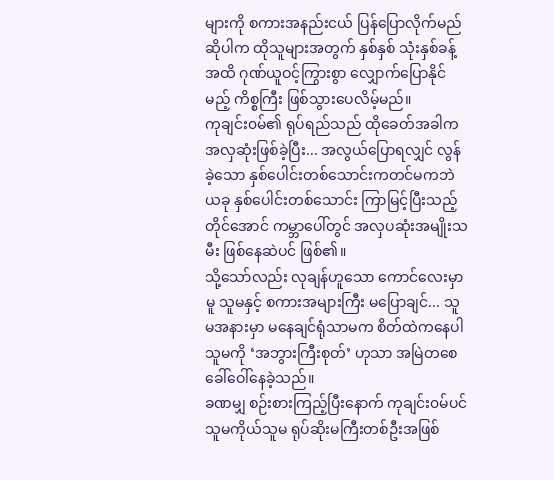များကို စကားအနည်းငယ် ပြန်ပြောလိုက်မည်ဆိုပါက ထိုသူများအတွက် နှစ်နှစ် သုံးနှစ်ခန့်အထိ ဂုဏ်ယူဝင့်ကြွားစွာ လျှောက်ပြောနိုင်မည့် ကိစ္စကြီး ဖြစ်သွားပေလိမ့်မည်။
ကုချင်း၀မ်၏ ရုပ်ရည်သည် ထိုခေတ်အခါက အလှဆုံးဖြစ်ခဲ့ပြီး... အလွယ်ပြောရလျှင် လွန်ခဲ့သော နှစ်ပေါင်းတစ်သောင်းကတင်မကဘဲ ယခု နှစ်ပေါင်းတစ်သောင်း ကြာမြင့်ပြီးသည့်တိုင်အောင် ကမ္ဘာပေါ်တွင် အလှပဆုံးအမျိုးသမီး ဖြစ်နေဆဲပင် ဖြစ်၏။
သို့သော်လည်း လုချန်ဟူသော ကောင်လေးမှာမူ သူမနှင့် စကားအများကြီး မပြောချင်... သူမအနားမှာ မနေချင်ရုံသာမက စိတ်ထဲကနေပါ သူမကို ‘အဘွားကြီးစုတ်’ ဟုသာ အမြဲတစေ ခေါ်ဝေါ်နေခဲ့သည်။
ခဏမျှ စဉ်းစားကြည့်ပြီးနောက် ကုချင်း၀မ်ပင် သူမကိုယ်သူမ ရုပ်ဆိုးမကြီးတစ်ဦးအဖြစ်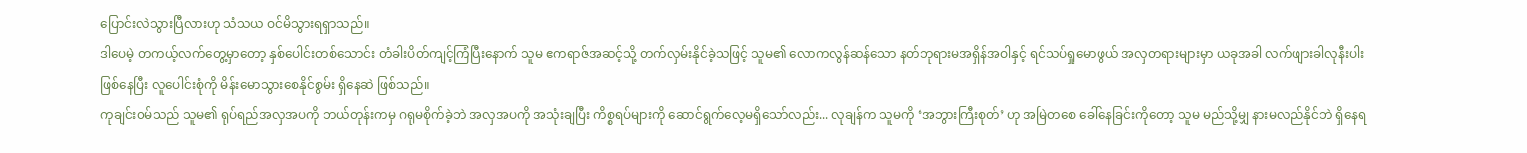ပြောင်းလဲသွားပြီလားဟု သံသယ ဝင်မိသွားရရှာသည်။
ဒါပေမဲ့ တကယ့်လက်တွေ့မှာတော့ နှစ်ပေါင်းတစ်သောင်း တံခါးပိတ်ကျင့်ကြံပြီးနောက် သူမ ဧကရာဇ်အဆင့်သို့ တက်လှမ်းနိုင်ခဲ့သဖြင့် သူမ၏ လောကလွန်ဆန်သော နတ်ဘုရားမအရှိန်အဝါနှင့် ရင်သပ်ရှုမောဖွယ် အလှတရားများမှာ ယခုအခါ လက်ဖျားခါလုနီးပါး ဖြစ်နေပြီး လူပေါင်းစုံကို မိန်းမောသွားစေနိုင်စွမ်း ရှိနေဆဲ ဖြစ်သည်။
ကုချင်း၀မ်သည် သူမ၏ ရုပ်ရည်အလှအပကို ဘယ်တုန်းကမှ ဂရုမစိုက်ခဲ့ဘဲ အလှအပကို အသုံးချပြီး ကိစ္စရပ်များကို ဆောင်ရွက်လေ့မရှိသော်လည်း... လုချန်က သူမကို ‘အဘွားကြီးစုတ်’ ဟု အမြဲတစေ ခေါ်နေခြင်းကိုတော့ သူမ မည်သို့မျှ နားမလည်နိုင်ဘဲ ရှိနေရ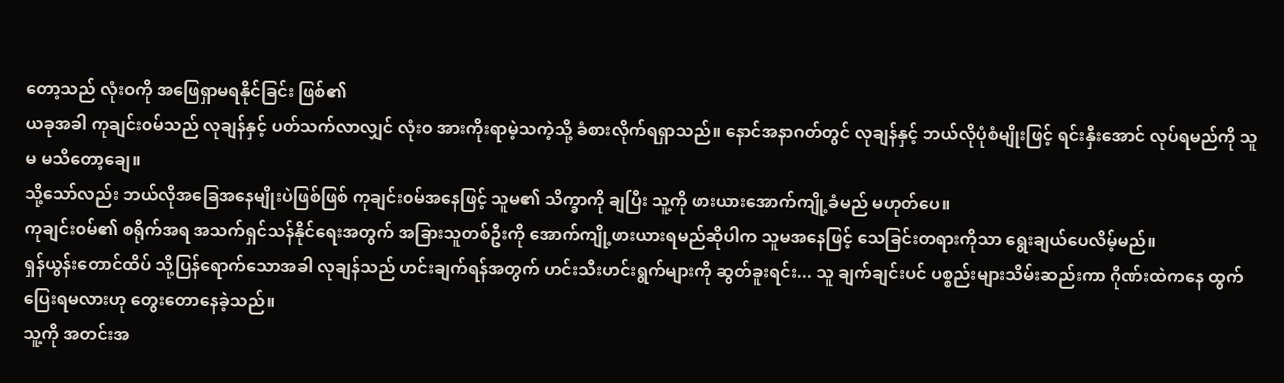တော့သည် လုံးဝကို အဖြေရှာမရနိုင်ခြင်း ဖြစ်၏
ယခုအခါ ကုချင်း၀မ်သည် လုချန်နှင့် ပတ်သက်လာလျှင် လုံးဝ အားကိုးရာမဲ့သကဲ့သို့ ခံစားလိုက်ရရှာသည်။ နောင်အနာဂတ်တွင် လုချန်နှင့် ဘယ်လိုပုံစံမျိုးဖြင့် ရင်းနှီးအောင် လုပ်ရမည်ကို သူမ မသိတော့ချေ။
သို့သော်လည်း ဘယ်လိုအခြေအနေမျိုးပဲဖြစ်ဖြစ် ကုချင်း၀မ်အနေဖြင့် သူမ၏ သိက္ခာကို ချပြီး သူ့ကို ဖားယားအောက်ကျို့ခံမည် မဟုတ်ပေ။
ကုချင်း၀မ်၏ စရိုက်အရ အသက်ရှင်သန်နိုင်ရေးအတွက် အခြားသူတစ်ဦးကို အောက်ကျို့ဖားယားရမည်ဆိုပါက သူမအနေဖြင့် သေခြင်းတရားကိုသာ ရွေးချယ်ပေလိမ့်မည်။
ရှန်ယွန်းတောင်ထိပ် သို့ပြန်ရောက်သောအခါ လုချန်သည် ဟင်းချက်ရန်အတွက် ဟင်းသီးဟင်းရွက်များကို ဆွတ်ခူးရင်း... သူ ချက်ချင်းပင် ပစ္စည်းများသိမ်းဆည်းကာ ဂိုဏ်းထဲကနေ ထွက်ပြေးရမလားဟု တွေးတောနေခဲ့သည်။
သူ့ကို အတင်းအ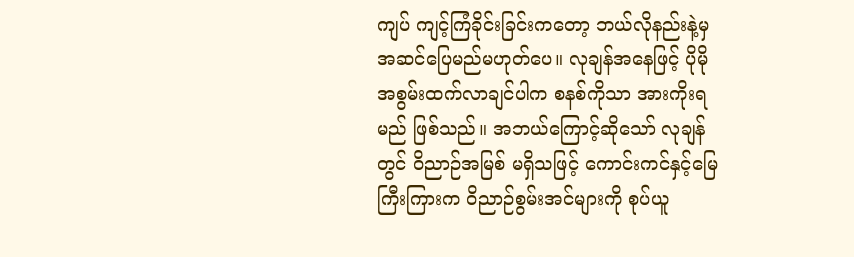ကျပ် ကျင့်ကြံခိုင်းခြင်းကတော့ ဘယ်လိုနည်းနဲ့မှ အဆင်ပြေမည်မဟုတ်ပေ။ လုချန်အနေဖြင့် ပိုမိုအစွမ်းထက်လာချင်ပါက စနစ်ကိုသာ အားကိုးရမည် ဖြစ်သည်။ အဘယ်ကြောင့်ဆိုသော် လုချန်တွင် ဝိညာဉ်အမြစ် မရှိသဖြင့် ကောင်းကင်နှင့်မြေကြီးကြားက ဝိညာဉ်စွမ်းအင်များကို စုပ်ယူ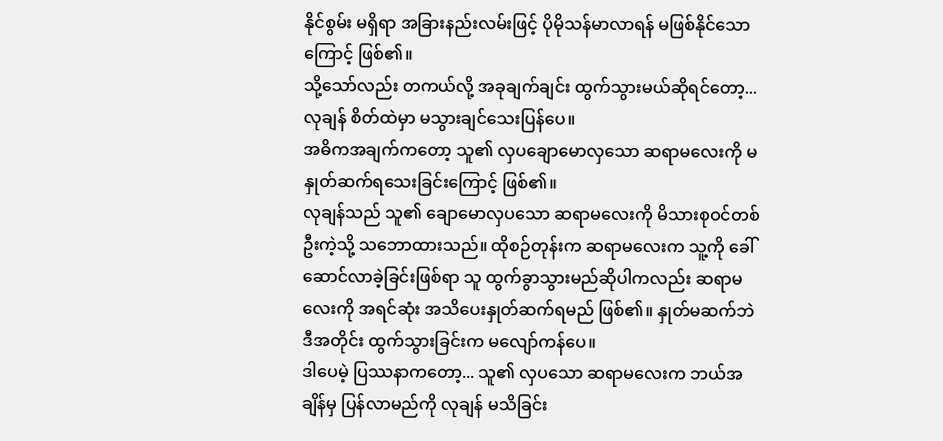နိုင်စွမ်း မရှိရာ အခြားနည်းလမ်းဖြင့် ပိုမိုသန်မာလာရန် မဖြစ်နိုင်သောကြောင့် ဖြစ်၏။
သို့သော်လည်း တကယ်လို့ အခုချက်ချင်း ထွက်သွားမယ်ဆိုရင်တော့... လုချန် စိတ်ထဲမှာ မသွားချင်သေးပြန်ပေ။
အဓိကအချက်ကတော့ သူ၏ လှပချောမောလှသော ဆရာမလေးကို မနှုတ်ဆက်ရသေးခြင်းကြောင့် ဖြစ်၏။
လုချန်သည် သူ၏ ချောမောလှပသော ဆရာမလေးကို မိသားစုဝင်တစ်ဦးကဲ့သို့ သဘောထားသည်။ ထိုစဉ်တုန်းက ဆရာမလေးက သူ့ကို ခေါ်ဆောင်လာခဲ့ခြင်းဖြစ်ရာ သူ ထွက်ခွာသွားမည်ဆိုပါကလည်း ဆရာမလေးကို အရင်ဆုံး အသိပေးနှုတ်ဆက်ရမည် ဖြစ်၏။ နှုတ်မဆက်ဘဲ ဒီအတိုင်း ထွက်သွားခြင်းက မလျော်ကန်ပေ။
ဒါပေမဲ့ ပြဿနာကတော့... သူ၏ လှပသော ဆရာမလေးက ဘယ်အချိန်မှ ပြန်လာမည်ကို လုချန် မသိခြင်း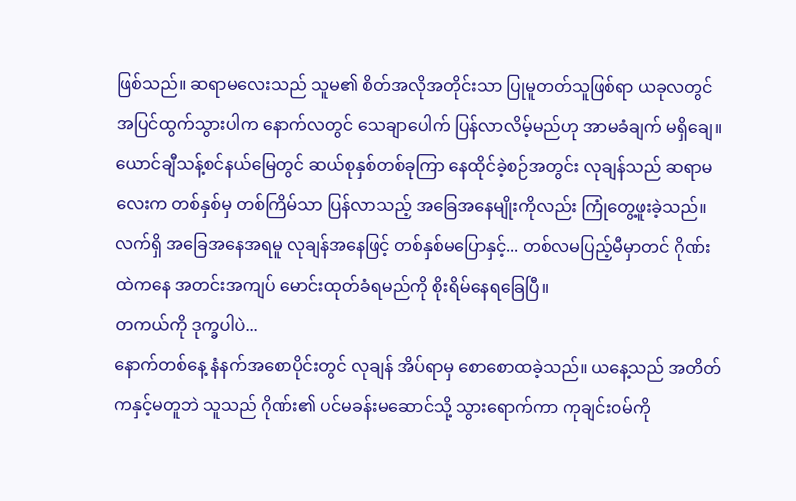ဖြစ်သည်။ ဆရာမလေးသည် သူမ၏ စိတ်အလိုအတိုင်းသာ ပြုမူတတ်သူဖြစ်ရာ ယခုလတွင် အပြင်ထွက်သွားပါက နောက်လတွင် သေချာပေါက် ပြန်လာလိမ့်မည်ဟု အာမခံချက် မရှိချေ။
ယောင်ချီသန့်စင်နယ်မြေတွင် ဆယ်စုနှစ်တစ်ခုကြာ နေထိုင်ခဲ့စဉ်အတွင်း လုချန်သည် ဆရာမလေးက တစ်နှစ်မှ တစ်ကြိမ်သာ ပြန်လာသည့် အခြေအနေမျိုးကိုလည်း ကြုံတွေ့ဖူးခဲ့သည်။
လက်ရှိ အခြေအနေအရမူ လုချန်အနေဖြင့် တစ်နှစ်မပြောနှင့်... တစ်လမပြည့်မီမှာတင် ဂိုဏ်းထဲကနေ အတင်းအကျပ် မောင်းထုတ်ခံရမည်ကို စိုးရိမ်နေရခြေပြီ။
တကယ်ကို ဒုက္ခပါပဲ...
နောက်တစ်နေ့ နံနက်အစောပိုင်းတွင် လုချန် အိပ်ရာမှ စောစောထခဲ့သည်။ ယနေ့သည် အတိတ်ကနှင့်မတူဘဲ သူသည် ဂိုဏ်း၏ ပင်မခန်းမဆောင်သို့ သွားရောက်ကာ ကုချင်း၀မ်ကို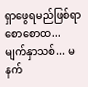ရှာဖွေရမည်ဖြစ်ရာ စောစောထ... မျက်နှာသစ်... မနက်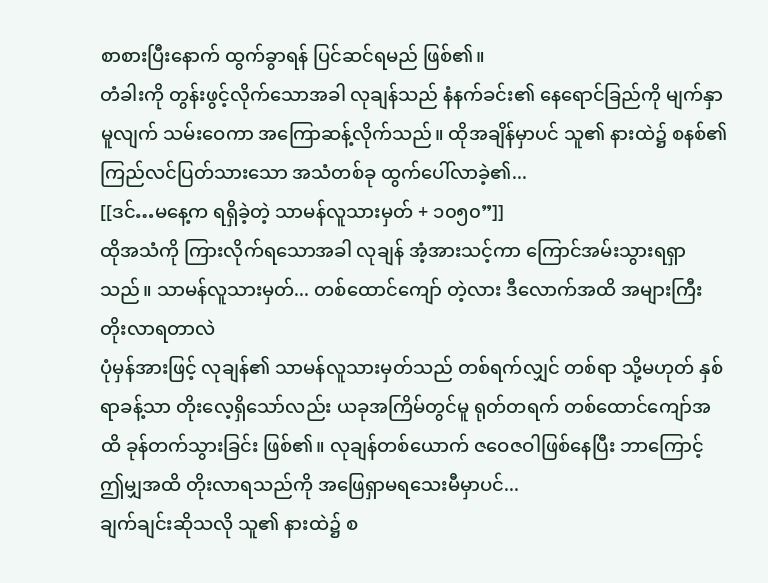စာစားပြီးနောက် ထွက်ခွာရန် ပြင်ဆင်ရမည် ဖြစ်၏။
တံခါးကို တွန်းဖွင့်လိုက်သောအခါ လုချန်သည် နံနက်ခင်း၏ နေရောင်ခြည်ကို မျက်နှာမူလျက် သမ်းဝေကာ အကြောဆန့်လိုက်သည်။ ထိုအချိန်မှာပင် သူ၏ နားထဲ၌ စနစ်၏ ကြည်လင်ပြတ်သားသော အသံတစ်ခု ထွက်ပေါ်လာခဲ့၏...
[[ဒင်…မနေ့က ရရှိခဲ့တဲ့ သာမန်လူသားမှတ် + ၁၀၅၀”]]
ထိုအသံကို ကြားလိုက်ရသောအခါ လုချန် အံ့အားသင့်ကာ ကြောင်အမ်းသွားရရှာသည်။ သာမန်လူသားမှတ်... တစ်ထောင်ကျော် တဲ့လား ဒီလောက်အထိ အများကြီး တိုးလာရတာလဲ
ပုံမှန်အားဖြင့် လုချန်၏ သာမန်လူသားမှတ်သည် တစ်ရက်လျှင် တစ်ရာ သို့မဟုတ် နှစ်ရာခန့်သာ တိုးလေ့ရှိသော်လည်း ယခုအကြိမ်တွင်မူ ရုတ်တရက် တစ်ထောင်ကျော်အထိ ခုန်တက်သွားခြင်း ဖြစ်၏။ လုချန်တစ်ယောက် ဇဝေဇဝါဖြစ်နေပြီး ဘာကြောင့် ဤမျှအထိ တိုးလာရသည်ကို အဖြေရှာမရသေးမီမှာပင်...
ချက်ချင်းဆိုသလို သူ၏ နားထဲ၌ စ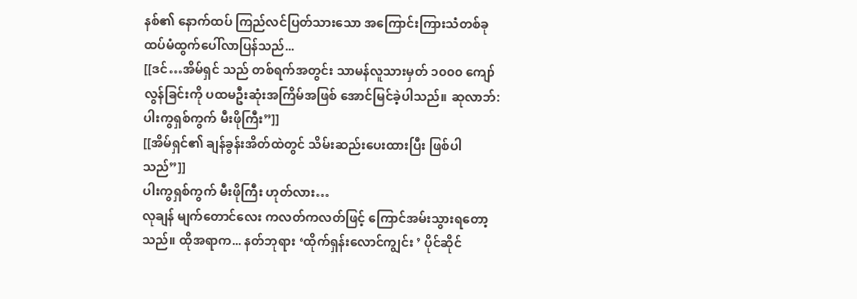နစ်၏ နောက်ထပ် ကြည်လင်ပြတ်သားသော အကြောင်းကြားသံတစ်ခု ထပ်မံထွက်ပေါ်လာပြန်သည်...
[[ဒင်…အိမ်ရှင် သည် တစ်ရက်အတွင်း သာမန်လူသားမှတ် ၁၀၀၀ ကျော်လွန်ခြင်းကို ပထမဦးဆုံးအကြိမ်အဖြစ် အောင်မြင်ခဲ့ပါသည်။ ဆုလာဘ်: ပါးကွရှစ်ကွက် မီးဖိုကြီး”]]
[[အိမ်ရှင်၏ ချန်ခွန်းအိတ်ထဲတွင် သိမ်းဆည်းပေးထားပြီး ဖြစ်ပါသည်”]]
ပါးကွရှစ်ကွက် မီးဖိုကြီး ဟုတ်လား…
လုချန် မျက်တောင်လေး ကလတ်ကလတ်ဖြင့် ကြောင်အမ်းသွားရတော့သည်။ ထိုအရာက... နတ်ဘုရား ‘ထိုက်ရှန်းလောင်ကျွင်း ’ ပိုင်ဆိုင်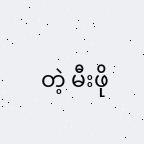တဲ့ မီးဖို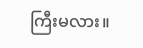ကြီးမလား။